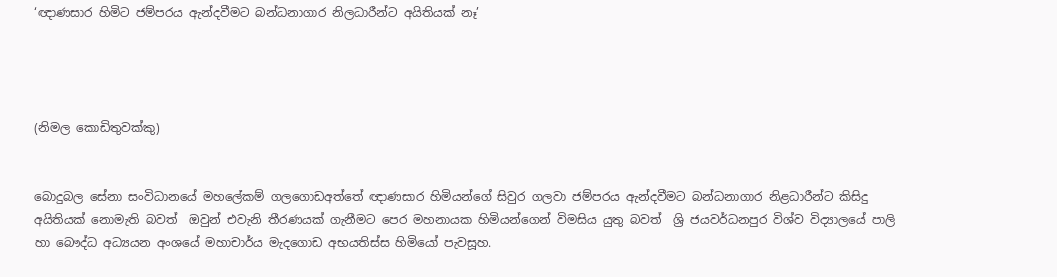‘ඥාණසාර හිමිට ජම්පරය ඇන්දවීමට බන්ධනාගාර නිලධාරීන්ට අයිතියක් නෑ’




(නිමල කොඩිතුවක්කු)


බොදුබල සේනා සංවිධානයේ මහලේකම් ගලගොඩඅත්තේ ඥාණසාර හිමියන්ගේ සිවුර ගලවා ජම්පරය ඇන්දවීමට බන්ධනාගාර නිළධාරීන්ට කිසිදු අයිතියක් නොමැති බවත්  ඔවුන් එවැනි තීරණයක් ගැනීමට පෙර මහනායක හිමියන්ගෙන් විමසිය යුතු බවත්  ශ්‍රි ජයවර්ධනපුර විශ්ව විද්‍යාලයේ පාලි හා බෞද්ධ අධ්‍යයන අංශයේ මහාචාර්ය මැදගොඩ අභයතිස්ස හිමියෝ පැවසූහ.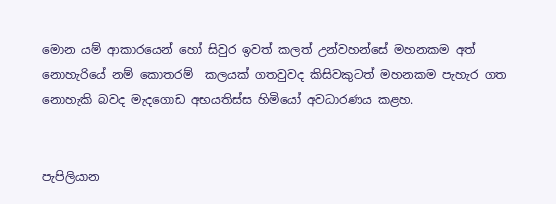මොන යම් ආකාරයෙන් හෝ සිවුර ඉවත් කලත් උන්වහන්සේ මහනකම අත් නොහැරියේ නම් කොතරම්  කලයක් ගතවුවද කිසිවකුටත් මහනකම පැහැර ගත නොහැකි බවද මැදගොඩ අභයතිස්ස හිමියෝ අවධාරණය කළහ.


පැපිලියාන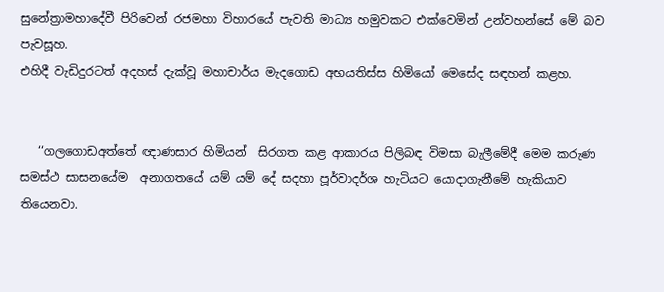සුනේත්‍රාමහාදේවී පිරිවෙන් රජමහා විහාරයේ පැවති මාධ්‍ය හමුවකට එක්වෙමින් උන්වහන්සේ මේ බව පැවසූහ.
එහිදී වැඩිදුරටත් අදහස් දැක්වූ මහාචාර්ය මැදගොඩ අභයතිස්ස හිමියෝ මෙසේද සඳහන් කළහ.


   ‘‘ගලගොඩඅත්තේ ඥාණසාර හිමියන්  සිරගත කළ ආකාරය පිලිබඳ විමසා බැලීමේදී මෙම කරුණ  සමස්ථ සාසනයේම  අනාගතයේ යම් යම් දේ සදහා පූර්වාදර්ශ හැටියට යොදාගැනීමේ හැකියාව තියෙනවා.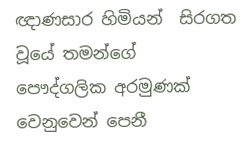ඥාණසාර හිමියන්  සිරගත වූයේ තමන්ගේ  පෞද්ගලික අරමුණක්  වෙනුවෙන් පෙනී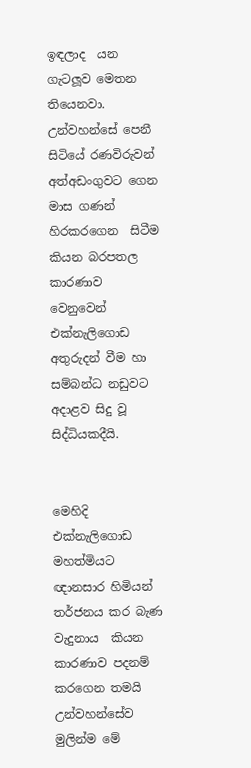ඉඳලාද  යන ගැටලූව මෙතන තියෙනවා.  උන්වහන්සේ පෙනී සිටියේ රණවිරුවන් අත්අඩංගුවට ගෙන මාස ගණන් හිරකරගෙන  සිටීම කියන බරපතල කාරණාව වෙනුවෙන් එක්නැලිගොඩ අතුරුදන් වීම හා සම්බන්ධ නඩුවට  අදාළව සිදු වූ සිද්ධියකදීයි.


මෙහිදි එක්නැලිගොඩ  මහත්මියට ඥානසාර හිමියන් තර්ජනය කර බැණ වැදුනාය  කියන කාරණාව පදනම් කරගෙන තමයි උන්වහන්සේව මුලින්ම මේ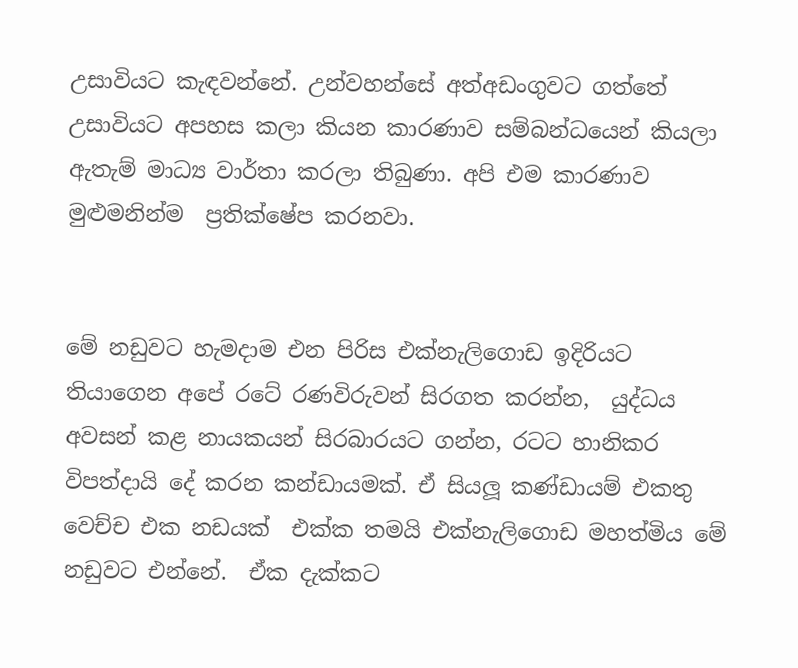උසාවියට කැඳවන්නේ. උන්වහන්සේ අත්අඩංගුවට ගත්තේ උසාවියට අපහස කලා කියන කාරණාව සම්බන්ධයෙන් කියලා ඇතැම් මාධ්‍ය වාර්තා කරලා තිබුණා. අපි එම කාරණාව මුළුමනින්ම  ප්‍රතික්ෂේප කරනවා.


මේ නඩුවට හැමදාම එන පිරිස එක්නැලිගොඩ ඉදිරියට  තියාගෙන අපේ රටේ රණවිරුවන් සිරගත කරන්න,  යුද්ධය අවසන් කළ නායකයන් සිරබාරයට ගන්න, රටට හානිකර විපත්දායි දේ කරන කන්ඩායමක්. ඒ සියලූ කණ්ඩායම් එකතු වෙච්ච එක නඩයක්  එක්ක තමයි එක්නැලිගොඩ මහත්මිය මේ නඩුවට එන්නේ.  ඒක දැක්කට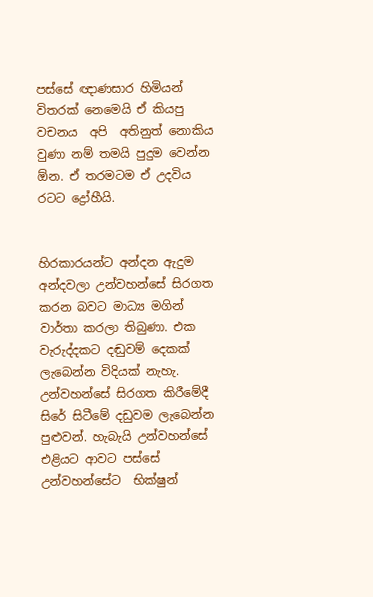පස්සේ ඥාණසාර හිමියන් විතරක් නෙමෙයි ඒ කියපු වචනය  අපි  අතිනුත් නොකිය වුණා නම් තමයි පුදුම වෙන්න  ඕන. ඒ තරමටම ඒ උදවිය රටට ද්‍රෝහීයි.


හිරකාරයන්ට අන්දන ඇදුම අන්දවලා උන්වහන්සේ සිරගත කරන බවට මාධ්‍ය මගින් වාර්තා කරලා තිබුණා. එක වැරුද්දකට දඬුවම් දෙකක් ලැබෙන්න විදියක් නැහැ. උන්වහන්සේ සිරගත කිරීමේදී සිරේ සිටීමේ දඩුවම ලැබෙන්න පුළුවන්. හැබැයි උන්වහන්සේ එළියට ආවට පස්සේ උන්වහන්සේට  භික්ෂුන්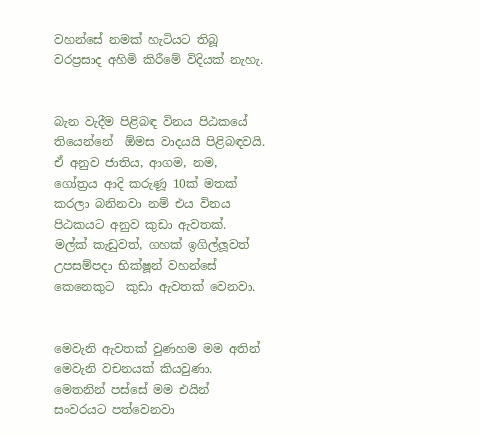වහන්සේ නමක් හැටියට තිබූ වරප්‍රසාද අහිමි කිරීමේ විදියක් නැහැ.


බැන වැදීම පිළිබඳ විනය පිඨකයේ තියෙන්නේ  ඕමස වාදයයි පිළිබඳවයි. ඒ අනුව ජාතිය, ආගම, නම, ගෝත්‍රය ආදි කරුණූ 10ක් මතක් කරලා බනිනවා නම් එය විනය පිඨකයට අනුව කුඩා ඇවතක්.  මල්ක් කැඩුවත්, ගහක් ඉගිල්ලූවත් උපසම්පදා භික්ෂූන් වහන්සේ කෙනෙකුට  කුඩා ඇවතක් වෙනවා.


මෙවැනි ඇවතක් වුණහම මම අතින් මෙවැනි වචනයක් කියවුණා. මෙතනින් පස්සේ මම එයින් සංවරයට පත්වෙනවා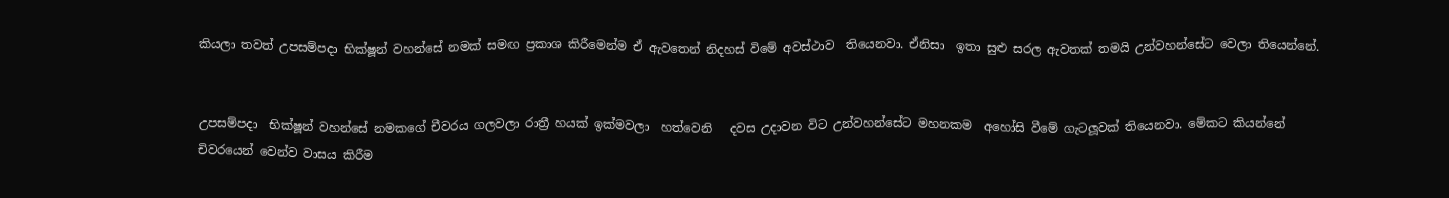කියලා තවත් උපසම්පදා භික්ෂූන් වහන්සේ නමක් සමඟ ප්‍රකාශ කිරීමෙන්ම ඒ ඇවතෙන් නිදහස් විමේ අවස්ථාව  තියෙනවා. ඒනිසා  ඉතා සුළු සරල ඇවතක් තමයි උන්වහන්සේට වෙලා තියෙන්නේ.


උපසම්පදා  භික්ෂූන් වහන්සේ නමකගේ චීවරය ගලවලා රාත්‍රී හයක් ඉක්මවලා  හත්වෙනි   දවස උදාවන විට උන්වහන්සේට මහනකම  අහෝසි වීමේ ගැටලූවක් තියෙනවා. මේකට කියන්නේ චිවරයෙන් වෙන්ව වාසය කිරීම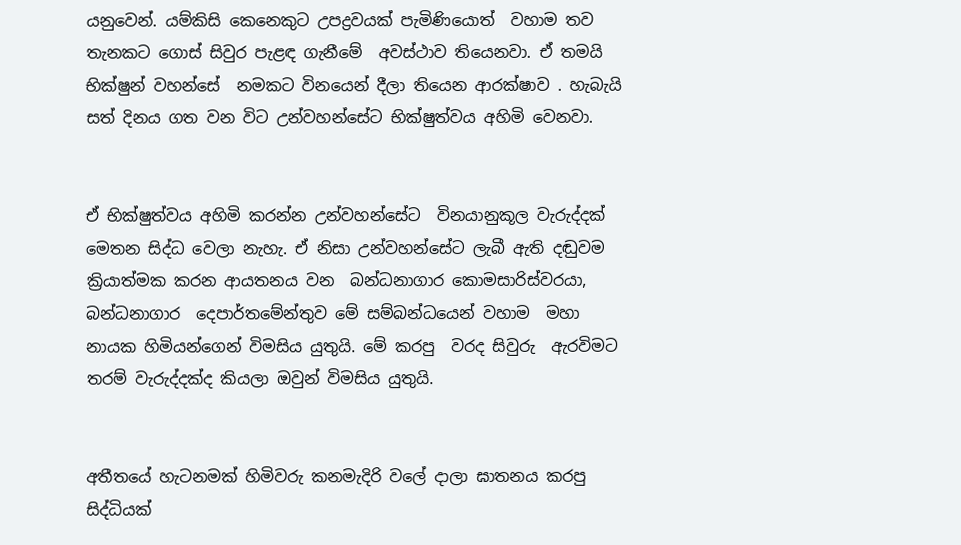යනුවෙන්. යම්කිසි කෙනෙකුට උපද්‍රවයක් පැමිණියොත්  වහාම තව තැනකට ගොස් සිවුර පැළඳ ගැනීමේ  අවස්ථාව තියෙනවා. ඒ තමයි භික්ෂුන් වහන්සේ  නමකට විනයෙන් දීලා තියෙන ආරක්ෂාව . හැබැයි  සත් දිනය ගත වන විට උන්වහන්සේට භික්ෂුත්වය අහිමි වෙනවා.


ඒ භික්ෂුත්වය අහිමි කරන්න උන්වහන්සේට  විනයානුකූල වැරුද්දක් මෙතන සිද්ධ වෙලා නැහැ. ඒ නිසා උන්වහන්සේට ලැබී ඇති දඬුවම ක්‍රියාත්මක කරන ආයතනය වන  බන්ධනාගාර කොමසාරිස්වරයා, බන්ධනාගාර  දෙපාර්තමේන්තුව මේ සම්බන්ධයෙන් වහාම  මහා නායක හිමියන්ගෙන් විමසිය යුතුයි. මේ කරපු  වරද සිවුරු  ඇරවිමට තරම් වැරුද්දක්ද කියලා ඔවුන් විමසිය යුතුයි.


අතීතයේ හැටනමක් හිමිවරු කනමැදිරි වලේ දාලා ඝාතනය කරපු සිද්ධියක්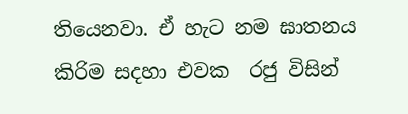තියෙනවා. ඒ හැට නම ඝාතනය කිරිම සදහා එවක  රජු විසින්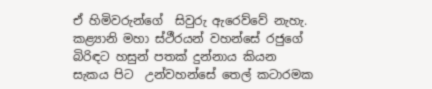ඒ හිමිවරුන්ගේ  සිවුරු ඇරෙව්වේ නැහැ. කළ්‍යානි මහා ස්ථීරයන් වහන්සේ රජුගේ බිරිඳට හසුන් පතක් දුන්නාය කියන සැකය පිට  උන්වහන්සේ තෙල් කටාරමක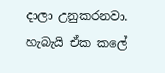දාලා උනුකරනවා.  හැබැයි ඒක කලේ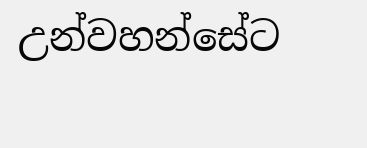උන්වහන්සේට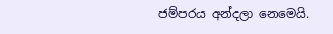ජම්පරය අන්දලා නෙමෙයි.